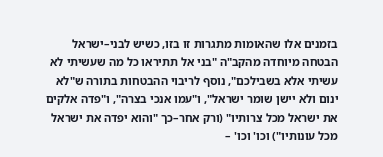בזמנים אלו שהאומות מתגרות זו בזו, כשיש לבני–ישראל הבטחה מיוחדה מהקב"ה "בני אל תתיראו כל מה שעשיתי לא עשיתי אלא בשבילכם", נוסף לריבוי ההבטחות בתורה ש"לא ינום ולא יישן שומר ישראל", ו"עמו אנכי בצרה", ו"פדה אלקים את ישראל מכל צרותיו" (ורק אחר–כך "והוא יפדה את ישראל מכל עונותיו") וכו' וכו' –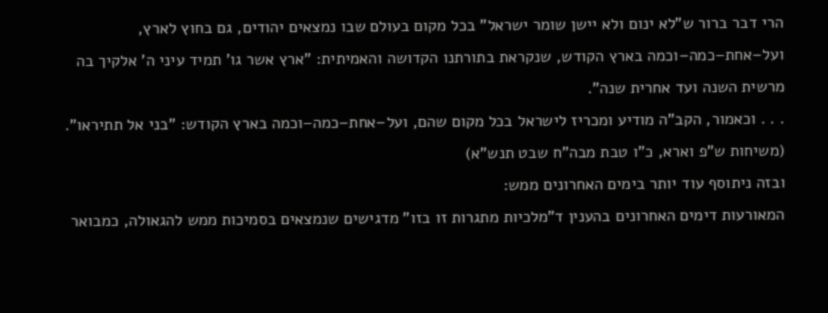הרי דבר ברור ש"לא ינום ולא יישן שומר ישראל" בכל מקום בעולם שבו נמצאים יהודים, גם בחוץ לארץ,
ועל–אחת–כמה–וכמה בארץ הקודש, שנקראת בתורתנו הקדושה והאמיתית: "ארץ אשר גו' תמיד עיני ה' אלקיך בה מרשית השנה ועד אחרית שנה".
. . . וכאמור, הקב"ה מודיע ומכריז לישראל בכל מקום שהם, ועל–אחת–כמה–וכמה בארץ הקודש: "בני אל תתיראו".
(משיחות ש"פ וארא, כ"ו טבת מבה"ח שבט תנש"א)
ובזה ניתוסף עוד יותר בימים האחרונים ממש:
המאורעות דימים האחרונים בהענין ד"מלכיות מתגרות זו בזו" מדגישים שנמצאים בסמיכות ממש להגאולה, כמבואר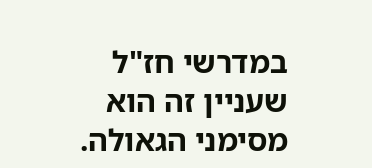במדרשי חז"ל שעניין זה הוא מסימני הגאולה.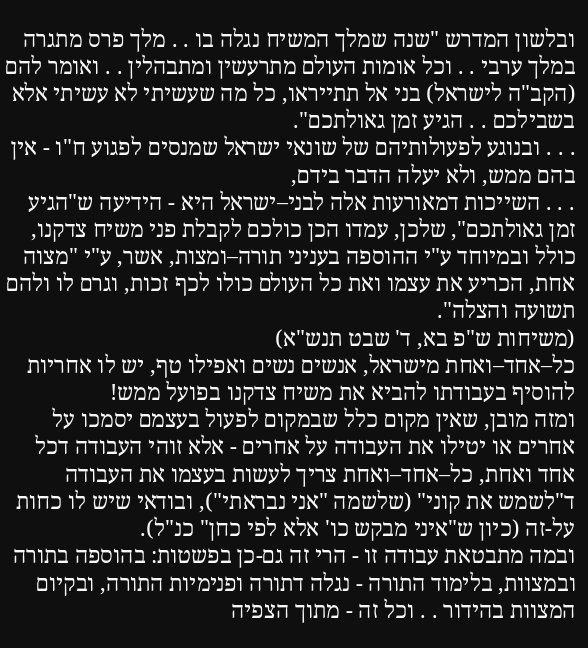ובלשון המדרש "שנה שמלך המשיח נגלה בו . . מלך פרס מתגרה במלך ערבי . . וכל אומות העולם מתרעשין ומתבהלין . . ואומר להם (הקב"ה לישראל) בני אל תתייראו, כל מה שעשיתי לא עשיתי אלא בשבילכם . . הגיע זמן גאולתכם".
. . . ובנוגע לפעולותיהם של שונאי ישראל שמנסים לפגוע ח"ו - אין בהם ממש, ולא יעלה הדבר בידם,
. . . השייכות דמאורעות אלה לבני–ישראל היא - הידיעה ש"הגיע זמן גאולתכם", שלכן, עמדו הכן כולכם לקבלת פני משיח צדקנו, כולל ובמיוחד ע"י ההוספה בעניני תורה–ומצות, אשר, ע"י "מצוה אחת, הכריע את עצמו ואת כל העולם כולו לכף זכות, וגרם לו ולהם תשועה והצלה".
(משיחות ש"פ בא, ד' שבט תנש"א)
כל–אחד–ואחת מישראל, אנשים נשים ואפילו טף, יש לו אחריות להוסיף בעבודתו להביא את משיח צדקנו בפועל ממש!
ומזה מובן, שאין מקום כלל שבמקום לפעול בעצמם יסמכו על אחרים או יטילו את העבודה על אחרים - אלא זוהי העבודה דכל אחד ואחת, כל–אחד–ואחת צריך לעשות בעצמו את העבודה ד"לשמש את קוני" (שלשמה "אני נבראתי"), ובודאי שיש לו כחות על-זה (כיון ש"איני מבקש כו' אלא לפי כחן" כנ"ל).
ובמה מתבטאת עבודה זו - הרי זה גם-כן בפשטות: בהוספה בתורה ובמצוות, בלימוד התורה - נגלה דתורה ופנימיות התורה, ובקיום המצוות בהידור . . וכל זה - מתוך הצפיה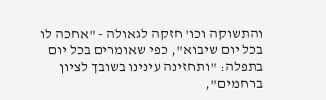והתשוקה וכו' חזקה לגאולה - "אחכה לו בכל יום שיבוא", כפי שאומרים בכל יום בתפלה: "ותחזינה עינינו בשובך לציון ברחמים",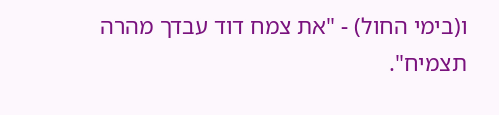ו(בימי החול) - "את צמח דוד עבדך מהרה תצמיח".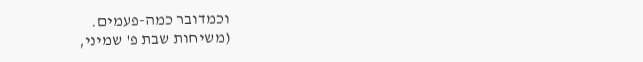וכמדובר כמה-פעמים.
(משיחות שבת פ' שמיני,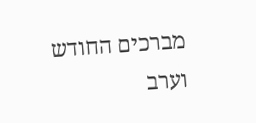מברכים החודש וערב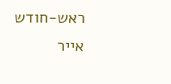ראש-חודש אייר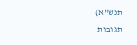תנש"א)
תגובות